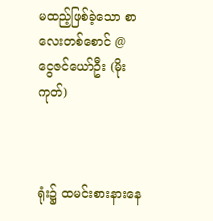မထည့်ဖြစ်ခဲ့သော စာလေးတစ်စောင် @ ငွေဇင်ယော်ဦး (မိုးကုတ်)



ရုံး၌ ထမင်းစားနားနေ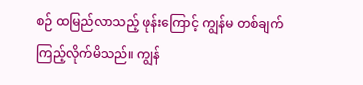စဉ် ထမြည်လာသည့် ဖုန်းကြောင့် ကျွန်မ တစ်ချက် ကြည့်လိုက်မိသည်။ ကျွန်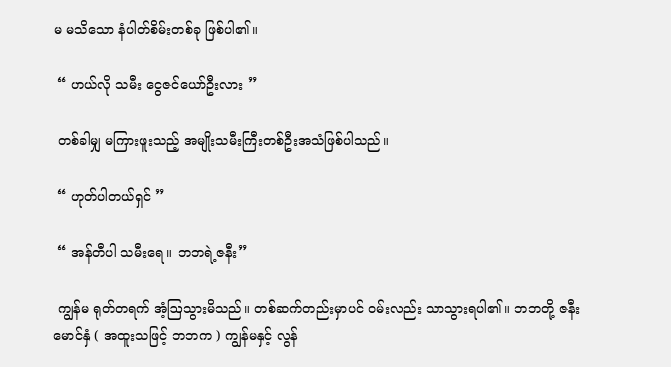မ မသိသော နံပါတ်စိမ်းတစ်ခု ဖြစ်ပါ၏။

 “ ဟယ်လို သမီး ငွေဇင်ယော်ဦးလား ”

 တစ်ခါမျှ မကြားဖူးသည့် အမျိုးသမီးကြီးတစ်ဦးအသံဖြစ်ပါသည်။

 “ ဟုတ်ပါတယ်ရှင် ”

 “ အန်တီပါ သမီးရေ။ ဘဘရဲ့ဇနီး”

 ကျွန်မ ရုတ်တရက် အံ့ဩသွားမိသည်။ တစ်ဆက်တည်းမှာပင် ဝမ်းလည်း သာသွားရပါ၏။ ဘဘတို့ ဇနီးမောင်နှံ ( အထူးသဖြင့် ဘဘက ) ကျွန်မနှင့် လွန်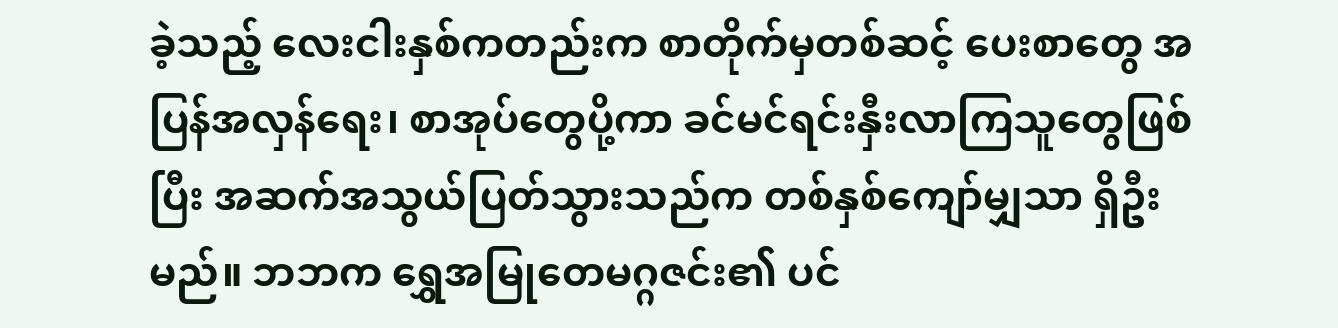ခဲ့သည့် လေးငါးနှစ်ကတည်းက စာတိုက်မှတစ်ဆင့် ပေးစာတွေ အပြန်အလှန်ရေး၊ စာအုပ်တွေပို့ကာ ခင်မင်ရင်းနှီးလာကြသူတွေဖြစ်ပြီး အဆက်အသွယ်ပြတ်သွားသည်က တစ်နှစ်ကျော်မျှသာ ရှိဦးမည်။ ဘဘက ရွှေအမြုတေမဂ္ဂဇင်း၏ ပင်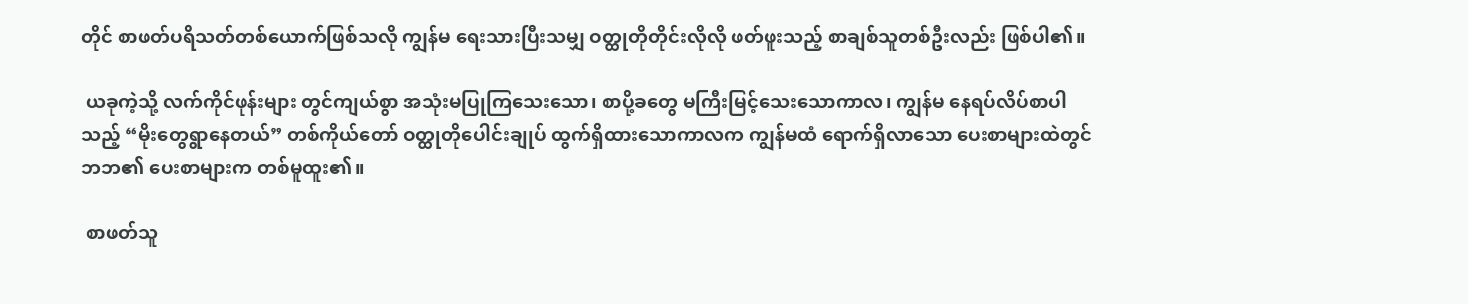တိုင် စာဖတ်ပရိသတ်တစ်ယောက်ဖြစ်သလို ကျွန်မ ရေးသားပြီးသမျှ ဝတ္ထုတိုတိုင်းလိုလို ဖတ်ဖူးသည့် စာချစ်သူတစ်ဦးလည်း ဖြစ်ပါ၏။

 ယခုကဲ့သို့ လက်ကိုင်ဖုန်းများ တွင်ကျယ်စွာ အသုံးမပြုကြသေးသော၊ စာပို့ခတွေ မကြီးမြင့်သေးသောကာလ၊ ကျွန်မ နေရပ်လိပ်စာပါသည့် “မိုးတွေရွာနေတယ်” တစ်ကိုယ်တော် ဝတ္ထုတိုပေါင်းချုပ် ထွက်ရှိထားသောကာလက ကျွန်မထံ ရောက်ရှိလာသော ပေးစာများထဲတွင် ဘဘ၏ ပေးစာများက တစ်မူထူး၏။

 စာဖတ်သူ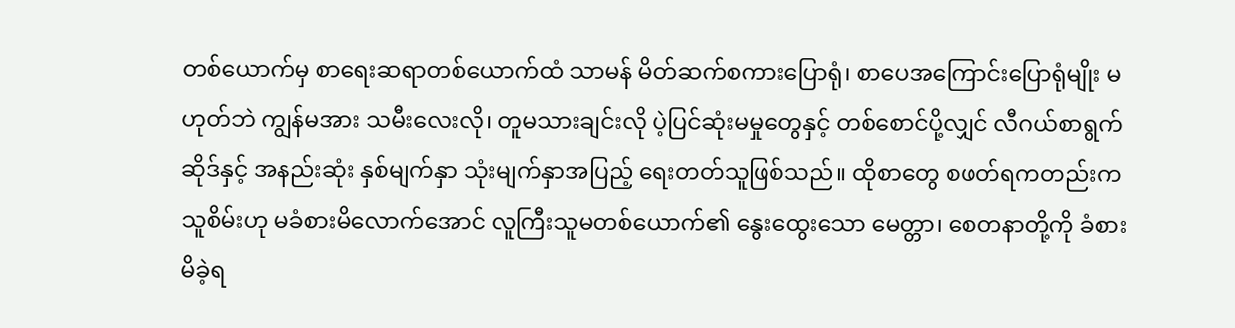တစ်ယောက်မှ စာရေးဆရာတစ်ယောက်ထံ သာမန် မိတ်ဆက်စကားပြောရုံ၊ စာပေအကြောင်းပြောရုံမျိုး မဟုတ်ဘဲ ကျွန်မအား သမီးလေးလို၊ တူမသားချင်းလို ပဲ့ပြင်ဆုံးမမှုတွေနှင့် တစ်စောင်ပို့လျှင် လီဂယ်စာရွက်ဆိုဒ်နှင့် အနည်းဆုံး နှစ်မျက်နှာ သုံးမျက်နှာအပြည့် ရေးတတ်သူဖြစ်သည်။ ထိုစာတွေ စဖတ်ရကတည်းက သူစိမ်းဟု မခံစားမိလောက်အောင် လူကြီးသူမတစ်ယောက်၏ နွေးထွေးသော မေတ္တာ၊ စေတနာတို့ကို ခံစားမိခဲ့ရ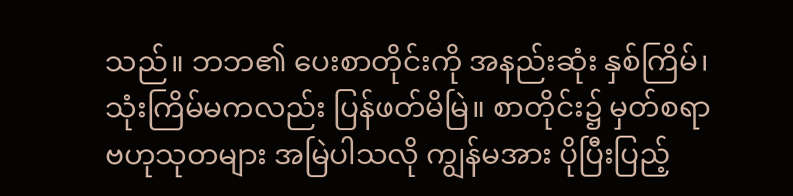သည်။ ဘဘ၏ ပေးစာတိုင်းကို အနည်းဆုံး နှစ်ကြိမ်၊ သုံးကြိမ်မကလည်း ပြန်ဖတ်မိမြဲ။ စာတိုင်း၌ မှတ်စရာ ဗဟုသုတများ အမြဲပါသလို ကျွန်မအား ပိုပြီးပြည့်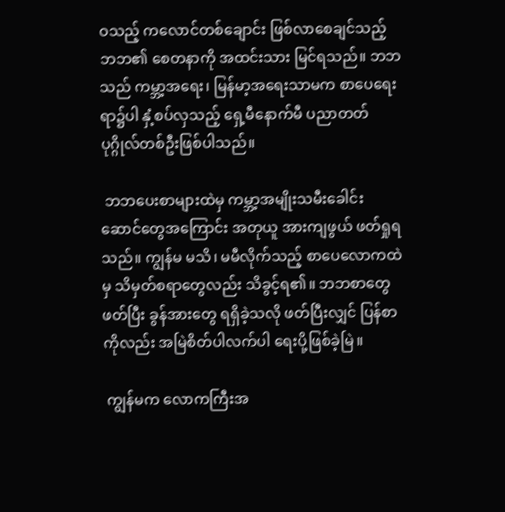ဝသည့် ကလောင်တစ်ချောင်း ဖြစ်လာစေချင်သည့် ဘဘ၏ စေတနာကို အထင်းသား မြင်ရသည်။ ဘဘသည် ကမ္ဘာ့အရေး၊ မြန်မာ့အရေးသာမက စာပေရေးရာ၌ပါ နှံ့စပ်လှသည့် ရှေ့မီနောက်မီ ပညာတတ် ပုဂ္ဂိုလ်တစ်ဦးဖြစ်ပါသည်။

 ဘဘပေးစာများထဲမှ ကမ္ဘာ့အမျိုးသမီးခေါင်းဆောင်တွေအကြောင်း အတုယူ အားကျဖွယ် ဖတ်ရှုရသည်။ ကျွန်မ မသိ၊ မမီလိုက်သည့် စာပေလောကထဲမှ သိမှတ်စရာတွေလည်း သိခွင့်ရ၏။ ဘဘစာတွေဖတ်ပြီး ခွန်အားတွေ ရရှိခဲ့သလို ဖတ်ပြီးလျှင် ပြန်စာကိုလည်း အမြဲစိတ်ပါလက်ပါ ရေးပို့ဖြစ်ခဲ့မြဲ။

 ကျွန်မက လောကကြီးအ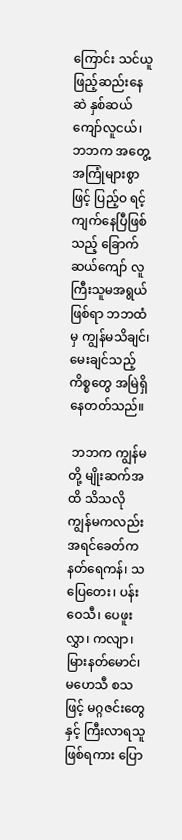ကြောင်း သင်ယူဖြည့်ဆည်းနေဆဲ နှစ်ဆယ်ကျော်လူငယ်၊ ဘဘက အတွေ့အကြုံများစွာဖြင့် ပြည့်ဝ ရင့်ကျက်နေပြီဖြစ်သည့် ခြောက်ဆယ်ကျော် လူကြီးသူမအရွယ်ဖြစ်ရာ ဘဘထံမှ ကျွန်မသိချင်၊ မေးချင်သည့်ကိစ္စတွေ အမြဲရှိနေတတ်သည်။

 ဘဘက ကျွန်မတို့ မျိုးဆက်အထိ သိသလို ကျွန်မကလည်း အရင်ခေတ်က နတ်ရေကန်၊ သပြေတေး၊ ပန်းဝေသီ၊ ပေဖူးလွှာ၊ ကလျာ၊ မြားနတ်မောင်၊ မဟေသီ စသဖြင့် မဂ္ဂဇင်းတွေနှင့် ကြီးလာရသူဖြစ်ရကား ပြော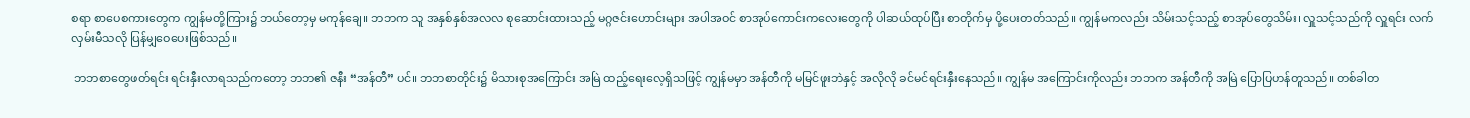စရာ စာပေစကားတွေက ကျွန်မတို့ကြား၌ ဘယ်တော့မှ မကုန်ချေ။ ဘဘက သူ အနှစ်နှစ်အလလ စုဆောင်းထားသည့် မဂ္ဂဇင်းဟောင်းများ အပါအဝင် စာအုပ်ကောင်းကလေးတွေကို ပါဆယ်ထုပ်ပြီး စာတိုက်မှ ပို့ပေးတတ်သည်။ ကျွန်မကလည်း သိမ်းသင့်သည့် စာအုပ်တွေသိမ်း၊ လှူသင့်သည်ကို လှူရင်း လက်လှမ်းမီသလို ပြန်မျှဝေပေးဖြစ်သည်။

 ဘဘစာတွေဖတ်ရင်း ရင်းနှီးလာရသည်ကတော့ ဘဘ၏ ဇနီး “အန်တီ” ပင်။ ဘဘစာတိုင်း၌ မိသားစုအကြောင်း အမြဲ ထည့်ရေးလေ့ရှိသဖြင့် ကျွန်မမှာ အန်တီကို မမြင်ဖူးဘဲနှင့် အလိုလို ခင်မင်ရင်းနှီးနေသည်။ ကျွန်မ အကြောင်းကိုလည်း ဘဘက အန်တီကို အမြဲ ပြောပြဟန်တူသည်။ တစ်ခါတ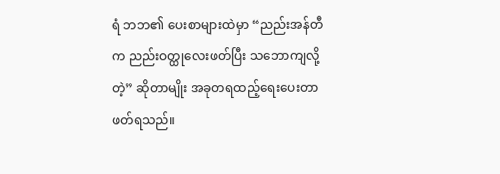ရံ ဘဘ၏ ပေးစာများထဲမှာ “ညည်းအန်တီက ညည်းဝတ္ထုလေးဖတ်ပြီး သဘောကျလို့တဲ့” ဆိုတာမျိုး အခုတရထည့်ရေးပေးတာ ဖတ်ရသည်။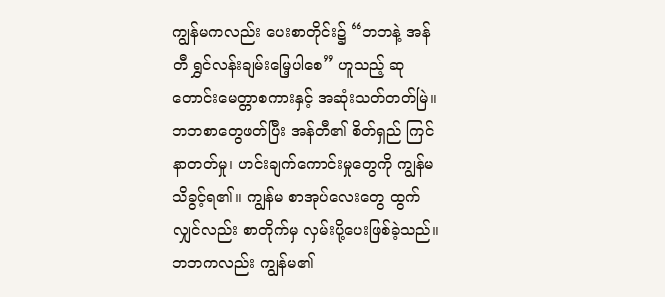ကျွန်မကလည်း ပေးစာတိုင်း၌ “ဘဘနဲ့ အန်တီ ရွှင်လန်းချမ်းမြေ့ပါစေ” ဟူသည့် ဆုတောင်းမေတ္တာစကားနှင့် အဆုံးသတ်တတ်မြဲ။ ဘဘစာတွေဖတ်ပြီး အန်တီ၏ စိတ်ရှည် ကြင်နာတတ်မှု၊ ဟင်းချက်ကောင်းမှုတွေကို ကျွန်မ သိခွင့်ရ၏။ ကျွန်မ စာအုပ်လေးတွေ ထွက်လျှင်လည်း စာတိုက်မှ လှမ်းပို့ပေးဖြစ်ခဲ့သည်။ ဘဘကလည်း ကျွန်မ၏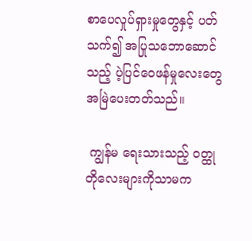စာပေလှုပ်ရှားမှုတွေနှင့် ပတ်သက်၍ အပြုသဘောဆောင်သည့် ပဲ့ပြင်ဝေဖန်မှုလေးတွေ အမြဲပေးတတ်သည်။

 ကျွန်မ ရေးသားသည့် ဝတ္ထုတိုလေးများကိုသာမက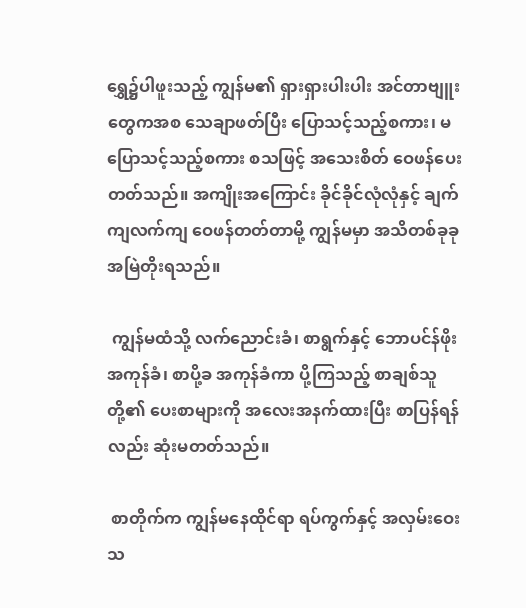ရွှေ၌ပါဖူးသည့် ကျွန်မ၏ ရှားရှားပါးပါး အင်တာဗျူးတွေကအစ သေချာဖတ်ပြီး ပြောသင့်သည့်စကား၊ မပြောသင့်သည့်စကား စသဖြင့် အသေးစိတ် ဝေဖန်ပေးတတ်သည်။ အကျိုးအကြောင်း ခိုင်ခိုင်လုံလုံနှင့် ချက်ကျလက်ကျ ဝေဖန်တတ်တာမို့ ကျွန်မမှာ အသိတစ်ခုခု အမြဲတိုးရသည်။

 ကျွန်မထံသို့ လက်ညောင်းခံ၊ စာရွက်နှင့် ဘောပင်န်ဖိုး အကုန်ခံ၊ စာပို့ခ အကုန်ခံကာ ပို့ကြသည့် စာချစ်သူတို့၏ ပေးစာများကို အလေးအနက်ထားပြီး စာပြန်ရန်လည်း ဆုံးမတတ်သည်။

 စာတိုက်က ကျွန်မနေထိုင်ရာ ရပ်ကွက်နှင့် အလှမ်းဝေးသ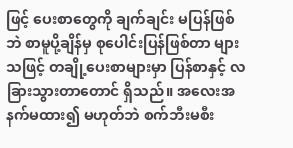ဖြင့် ပေးစာတွေကို ချက်ချင်း မပြန်ဖြစ်ဘဲ စာမူပို့ချိန်မှ စုပေါင်းပြန်ဖြစ်တာ များသဖြင့် တချို့ပေးစာများမှာ ပြန်စာနှင့် လ ခြားသွားတာတောင် ရှိသည်။ အလေးအနက်မထား၍ မဟုတ်ဘဲ စက်ဘီးမစီး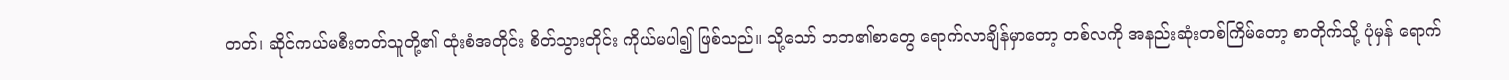တတ်၊ ဆိုင်ကယ်မစီးတတ်သူတို့၏ ထုံးစံအတိုင်း စိတ်သွားတိုင်း ကိုယ်မပါ၍ ဖြစ်သည်။ သို့သော် ဘဘ၏စာတွေ ရောက်လာချိန်မှာတော့ တစ်လကို အနည်းဆုံးတစ်ကြိမ်တော့ စာတိုက်သို့ ပုံမှန် ရောက်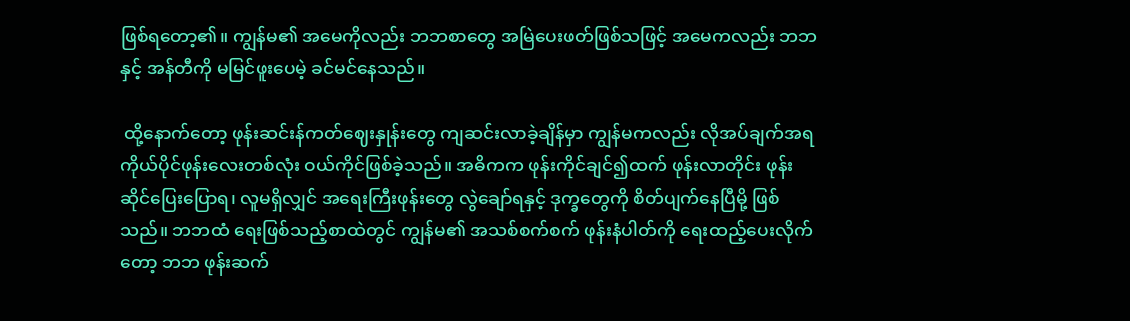ဖြစ်ရတော့၏။ ကျွန်မ၏ အမေကိုလည်း ဘဘစာတွေ အမြဲပေးဖတ်ဖြစ်သဖြင့် အမေကလည်း ဘဘနှင့် အန်တီကို မမြင်ဖူးပေမဲ့ ခင်မင်နေသည်။

 ထို့နောက်တော့ ဖုန်းဆင်းန်ကတ်ဈေးနှုန်းတွေ ကျဆင်းလာခဲ့ချိန်မှာ ကျွန်မကလည်း လိုအပ်ချက်အရ ကိုယ်ပိုင်ဖုန်းလေးတစ်လုံး ဝယ်ကိုင်ဖြစ်ခဲ့သည်။ အဓိကက ဖုန်းကိုင်ချင်၍ထက် ဖုန်းလာတိုင်း ဖုန်းဆိုင်ပြေးပြောရ၊ လူမရှိလျှင် အရေးကြီးဖုန်းတွေ လွဲချော်ရနှင့် ဒုက္ခတွေကို စိတ်ပျက်နေပြီမို့ ဖြစ်သည်။ ဘဘထံ ရေးဖြစ်သည့်စာထဲတွင် ကျွန်မ၏ အသစ်စက်စက် ဖုန်းနံပါတ်ကို ရေးထည့်ပေးလိုက်တော့ ဘဘ ဖုန်းဆက်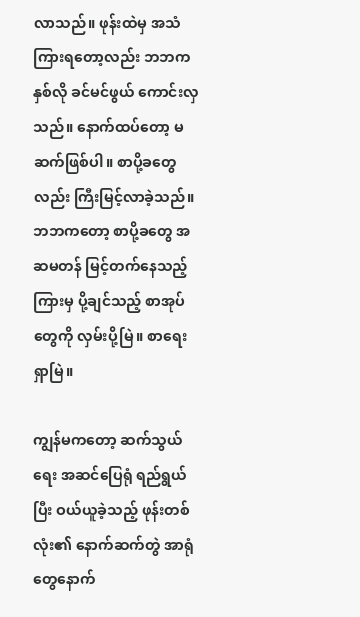လာသည်။ ဖုန်းထဲမှ အသံကြားရတော့လည်း ဘဘက နှစ်လို ခင်မင်ဖွယ် ကောင်းလှသည်။ နောက်ထပ်တော့ မဆက်ဖြစ်ပါ။ စာပို့ခတွေလည်း ကြီးမြင့်လာခဲ့သည်။ ဘဘကတော့ စာပို့ခတွေ အဆမတန် မြင့်တက်နေသည့်ကြားမှ ပို့ချင်သည့် စာအုပ်တွေကို လှမ်းပို့မြဲ။ စာရေးရှာမြဲ။

ကျွန်မကတော့ ဆက်သွယ်ရေး အဆင်ပြေရုံ ရည်ရွယ်ပြီး ဝယ်ယူခဲ့သည့် ဖုန်းတစ်လုံး၏ နောက်ဆက်တွဲ အာရုံတွေနောက်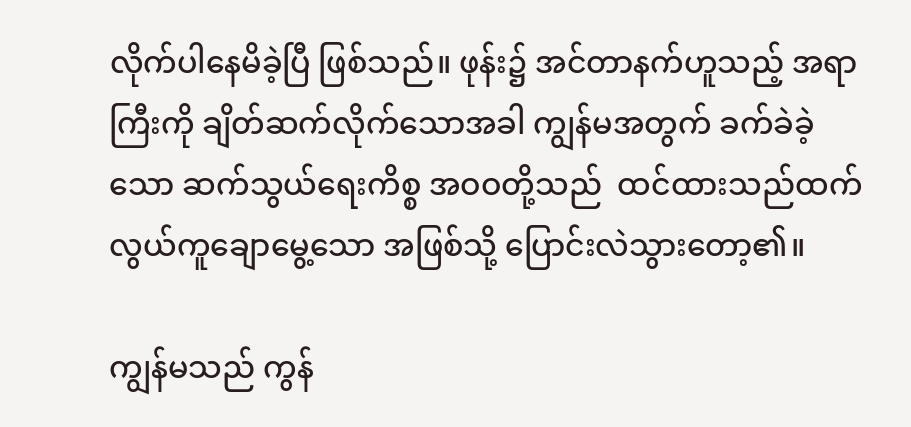လိုက်ပါနေမိခဲ့ပြီ ဖြစ်သည်။ ဖုန်း၌ အင်တာနက်ဟူသည့် အရာကြီးကို ချိတ်ဆက်လိုက်သောအခါ ကျွန်မအတွက် ခက်ခဲခဲ့သော ဆက်သွယ်ရေးကိစ္စ အဝဝတို့သည်  ထင်ထားသည်ထက် လွယ်ကူချောမွေ့သော အဖြစ်သို့ ပြောင်းလဲသွားတော့၏။

ကျွန်မသည် ကွန်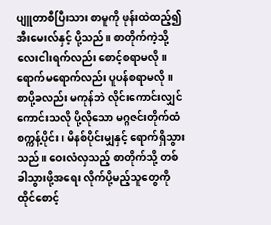ပျူတာစီပြီးသား စာမူကို ဖုန်းထဲထည့်၍ အီးမေးလ်နှင့် ပို့သည်။ စာတိုက်ကဲ့သို့ လေးငါးရက်လည်း စောင့်စရာမလို။ ရောက်မရောက်လည်း ပူပန်စရာမလို။ စာပို့ခလည်း မကုန်ဘဲ လိုင်းကောင်းလျှင်ကောင်းသလို ပို့လိုသော မဂ္ဂဇင်းတိုက်ထံ စက္ကန့်ပိုင်း၊ မိနစ်ပိုင်းမျှနှင့် ရောက်ရှိသွားသည်။ ဝေးလံလှသည့် စာတိုက်သို့ တစ်ခါသွားဖို့အရေး လိုက်ပို့မည့်သူတွေကို ထိုင်စောင့်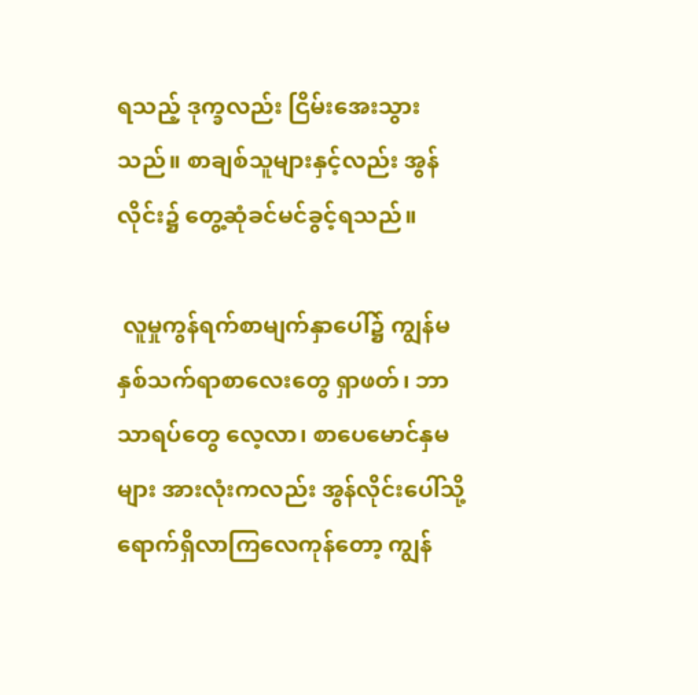ရသည့် ဒုက္ခလည်း ငြိမ်းအေးသွားသည်။ စာချစ်သူများနှင့်လည်း အွန်လိုင်း၌ တွေ့ဆုံခင်မင်ခွင့်ရသည်။

 လူမှုကွန်ရက်စာမျက်နှာပေါ်၌ ကျွန်မနှစ်သက်ရာစာလေးတွေ ရှာဖတ်၊ ဘာသာရပ်တွေ လေ့လာ၊ စာပေမောင်နှမများ အားလုံးကလည်း အွန်လိုင်းပေါ်သို့ ရောက်ရှိလာကြလေကုန်တော့ ကျွန်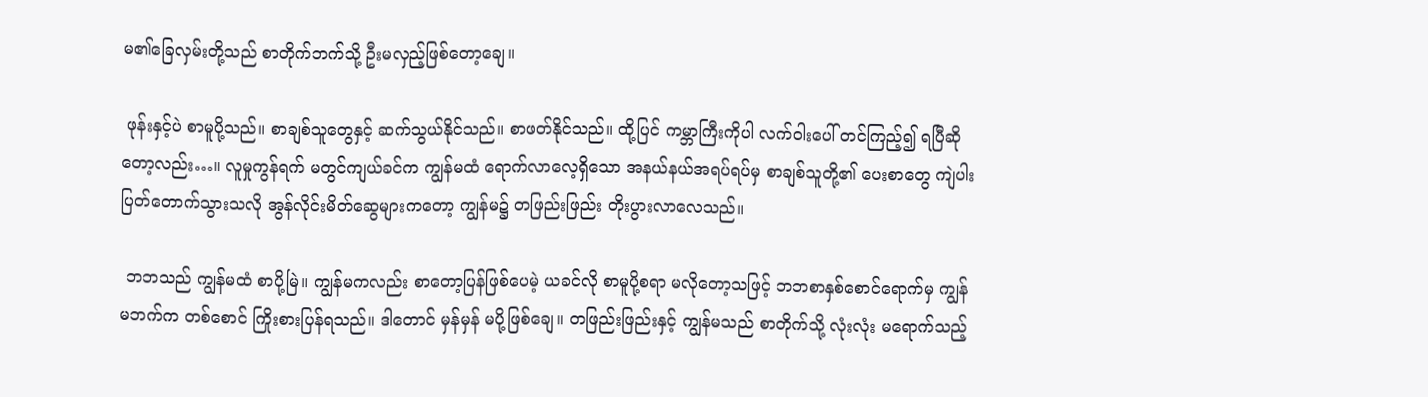မ၏ခြေလှမ်းတို့သည် စာတိုက်ဘက်သို့ ဦးမလှည့်ဖြစ်တော့ချေ။

 ဖုန်းနှင့်ပဲ စာမူပို့သည်။ စာချစ်သူတွေနှင့် ဆက်သွယ်နိုင်သည်။ စာဖတ်နိုင်သည်။ ထို့ပြင် ကမ္ဘာကြီးကိုပါ လက်ဝါးပေါ် တင်ကြည့်၍ ရပြီဆိုတော့လည်း…။ လူမှုကွန်ရက် မတွင်ကျယ်ခင်က ကျွန်မထံ ရောက်လာလေ့ရှိသော အနယ်နယ်အရပ်ရပ်မှ စာချစ်သူတို့၏ ပေးစာတွေ ကျဲပါးပြတ်တောက်သွားသလို အွန်လိုင်းမိတ်ဆွေများကတော့ ကျွန်မ၌ တဖြည်းဖြည်း တိုးပွားလာလေသည်။

 ဘဘသည် ကျွန်မထံ စာပို့မြဲ။ ကျွန်မကလည်း စာတော့ပြန်ဖြစ်ပေမဲ့ ယခင်လို စာမူပို့စရာ မလိုတော့သဖြင့် ဘဘစာနှစ်စောင်ရောက်မှ ကျွန်မဘက်က တစ်စောင် ကြိုးစားပြန်ရသည်။ ဒါတောင် မှန်မှန် မပို့ဖြစ်ချေ။ တဖြည်းဖြည်းနှင့် ကျွန်မသည် စာတိုက်သို့ လုံးလုံး မရောက်သည့်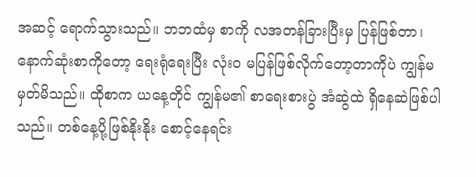အဆင့် ရောက်သွားသည်။ ဘဘထံမှ စာကို လအတန်ခြားပြီးမှ ပြန်ဖြစ်တာ၊ နောက်ဆုံးစာကိုတော့ ရေးရုံရေးပြီး လုံးဝ မပြန်ဖြစ်လိုက်တော့တာကိုပဲ ကျွန်မ မှတ်မိသည်။ ထိုစာက ယနေ့တိုင် ကျွန်မ၏ စာရေးစားပွဲ အံဆွဲထဲ ရှိနေဆဲဖြစ်ပါသည်။ တစ်နေ့ပို့ဖြစ်နိုးနိုး စောင့်နေရင်း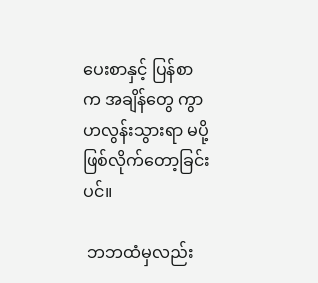ပေးစာနှင့် ပြန်စာက အချိန်တွေ ကွာဟလွန်းသွားရာ မပို့ဖြစ်လိုက်တော့ခြင်းပင်။

 ဘဘထံမှလည်း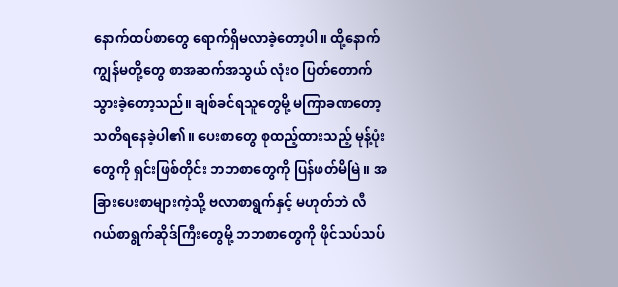နောက်ထပ်စာတွေ ရောက်ရှိမလာခဲ့တော့ပါ။ ထို့နောက် ကျွန်မတို့တွေ စာအဆက်အသွယ် လုံးဝ ပြတ်တောက်သွားခဲ့တော့သည်။ ချစ်ခင်ရသူတွေမို့ မကြာခဏတော့ သတိရနေခဲ့ပါ၏။ ပေးစာတွေ စုထည့်ထားသည့် မုန့်ပုံးတွေကို ရှင်းဖြစ်တိုင်း ဘဘစာတွေကို ပြန်ဖတ်မိမြဲ။ အခြားပေးစာများကဲ့သို့ ဗလာစာရွက်နှင့် မဟုတ်ဘဲ လီဂယ်စာရွက်ဆိုဒ်ကြီးတွေမို့ ဘဘစာတွေကို ဖိုင်သပ်သပ်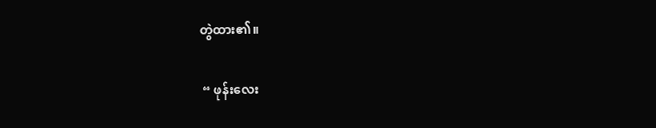တွဲထား၏။

 “ ဖုန်းလေး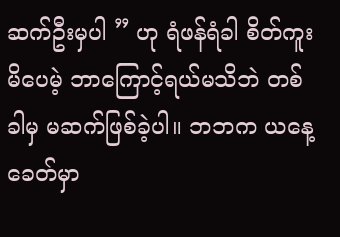ဆက်ဦးမှပါ ” ဟု ရံဖန်ရံခါ စိတ်ကူးမိပေမဲ့ ဘာကြောင့်ရယ်မသိဘဲ တစ်ခါမှ မဆက်ဖြစ်ခဲ့ပါ။ ဘဘက ယနေ့ခေတ်မှာ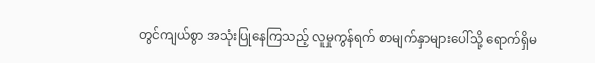တွင်ကျယ်စွာ အသုံးပြုနေကြသည့် လူမှုကွန်ရက် စာမျက်နှာများပေါ်သို့ ရောက်ရှိမ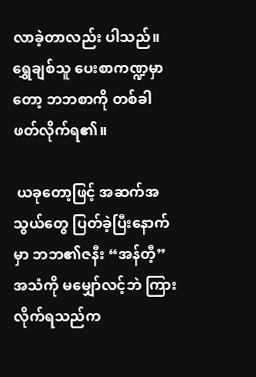လာခဲ့တာလည်း ပါသည်။ ရွှေချစ်သူ ပေးစာကဏ္ဍမှာတော့ ဘဘစာကို တစ်ခါ ဖတ်လိုက်ရ၏။

 ယခုတော့ဖြင့် အဆက်အသွယ်တွေ ပြတ်ခဲ့ပြီးနောက်မှာ ဘဘ၏ဇနီး “အန်တီ့” အသံကို မမျှော်လင့်ဘဲ ကြားလိုက်ရသည်က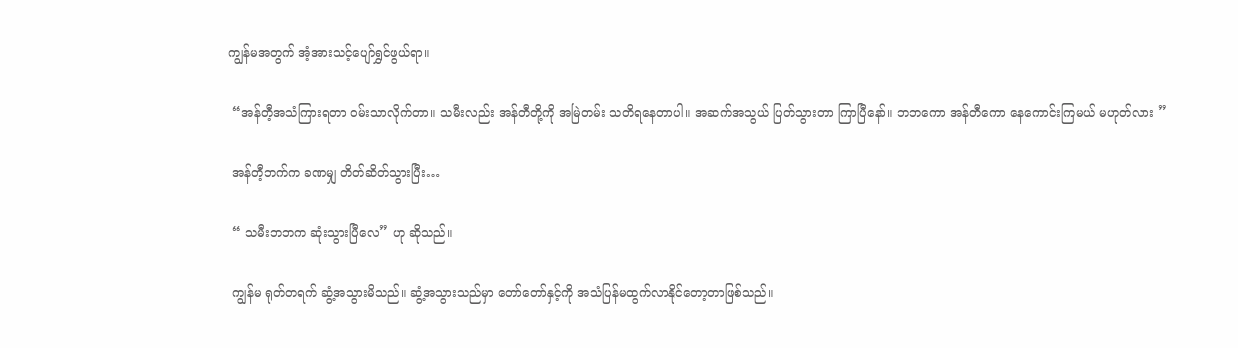ကျွန်မအတွက် အံ့အားသင့်ပျော်ရွှင်ဖွယ်ရာ။

 “အန်တီ့အသံကြားရတာ ဝမ်းသာလိုက်တာ။ သမီးလည်း အန်တီတို့ကို အမြဲတမ်း သတိရနေတာပါ။ အဆက်အသွယ် ပြတ်သွားတာ ကြာပြီနော်။ ဘဘကော အန်တီကော နေကောင်းကြမယ် မဟုတ်လား ”

 အန်တီ့ဘက်က ခဏမျှ တိတ်ဆိတ်သွားပြီး…

 “ သမီးဘဘက ဆုံးသွားပြီလေ” ဟု ဆိုသည်။

 ကျွန်မ ရုတ်တရက် ဆွံ့အသွားမိသည်။ ဆွံ့အသွားသည်မှာ တော်တော်နှင့်ကို အသံပြန်မထွက်လာနိုင်တော့တာဖြစ်သည်။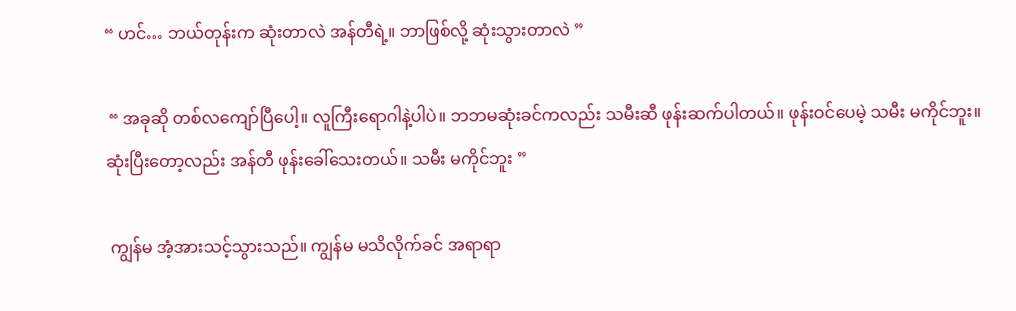“ ဟင်… ဘယ်တုန်းက ဆုံးတာလဲ အန်တီရဲ့။ ဘာဖြစ်လို့ ဆုံးသွားတာလဲ ”

 “ အခုဆို တစ်လကျော်ပြီပေါ့။ လူကြီးရောဂါနဲ့ပါပဲ။ ဘဘမဆုံးခင်ကလည်း သမီးဆီ ဖုန်းဆက်ပါတယ်။ ဖုန်းဝင်ပေမဲ့ သမီး မကိုင်ဘူး။ ဆုံးပြီးတော့လည်း အန်တီ ဖုန်းခေါ်သေးတယ်။ သမီး မကိုင်ဘူး ”

 ကျွန်မ အံ့အားသင့်သွားသည်။ ကျွန်မ မသိလိုက်ခင် အရာရာ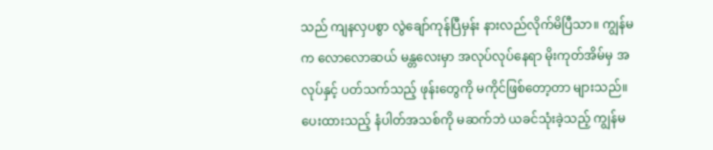သည် ကျနလှပစွာ လွဲချော်ကုန်ပြီမှန်း နားလည်လိုက်မိပြီသာ။ ကျွန်မက လောလောဆယ် မန္တလေးမှာ အလုပ်လုပ်နေရာ မိုးကုတ်အိမ်မှ အလုပ်နှင့် ပတ်သက်သည့် ဖုန်းတွေကို မကိုင်ဖြစ်တော့တာ များသည်။ ပေးထားသည့် နံပါတ်အသစ်ကို မဆက်ဘဲ ယခင်သုံးခဲ့သည့် ကျွန်မ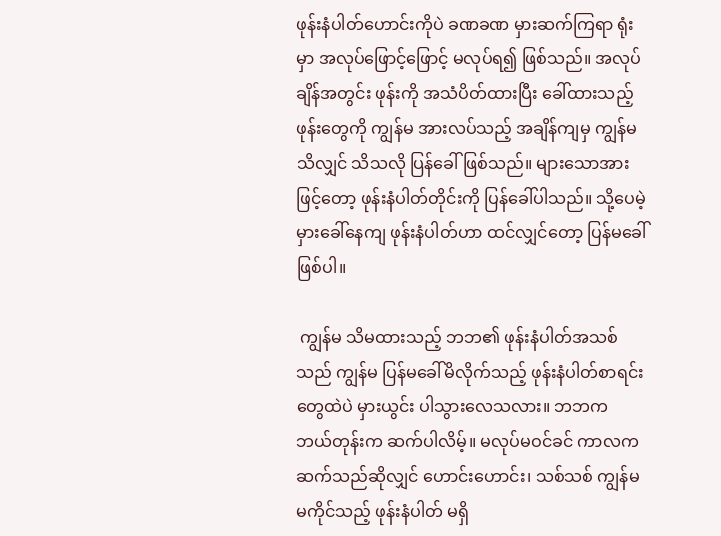ဖုန်းနံပါတ်ဟောင်းကိုပဲ ခဏခဏ မှားဆက်ကြရာ ရုံးမှာ အလုပ်ဖြောင့်ဖြောင့် မလုပ်ရ၍ ဖြစ်သည်။ အလုပ်ချိန်အတွင်း ဖုန်းကို အသံပိတ်ထားပြီး ခေါ်ထားသည့်ဖုန်းတွေကို ကျွန်မ အားလပ်သည့် အချိန်ကျမှ ကျွန်မသိလျှင် သိသလို ပြန်ခေါ်ဖြစ်သည်။ များသောအားဖြင့်တော့ ဖုန်းနံပါတ်တိုင်းကို ပြန်ခေါ်ပါသည်။ သို့ပေမဲ့ မှားခေါ်နေကျ ဖုန်းနံပါတ်ဟာ ထင်လျှင်တော့ ပြန်မခေါ်ဖြစ်ပါ။

 ကျွန်မ သိမထားသည့် ဘဘ၏ ဖုန်းနံပါတ်အသစ်သည် ကျွန်မ ပြန်မခေါ်မိလိုက်သည့် ဖုန်းနံပါတ်စာရင်းတွေထဲပဲ မှားယွင်း ပါသွားလေသလား။ ဘဘက ဘယ်တုန်းက ဆက်ပါလိမ့်။ မလုပ်မဝင်ခင် ကာလကဆက်သည်ဆိုလျှင် ဟောင်းဟောင်း၊ သစ်သစ် ကျွန်မ မကိုင်သည့် ဖုန်းနံပါတ် မရှိ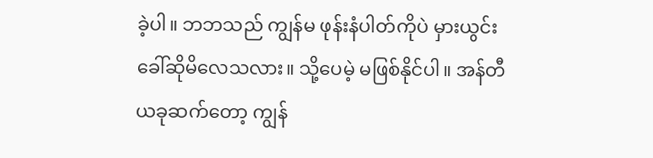ခဲ့ပါ။ ဘဘသည် ကျွန်မ ဖုန်းနံပါတ်ကိုပဲ မှားယွင်းခေါ်ဆိုမိလေသလား။ သို့ပေမဲ့ မဖြစ်နိုင်ပါ။ အန်တီ ယခုဆက်တော့ ကျွန်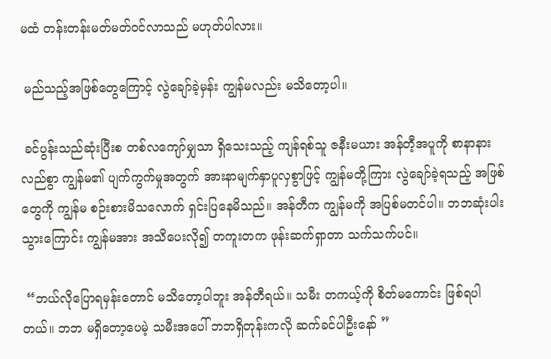မထံ တန်းတန်းမတ်မတ်ဝင်လာသည် မဟုတ်ပါလား။

 မည်သည့်အဖြစ်တွေကြောင့် လွဲချော်ခဲ့မှန်း ကျွန်မလည်း မသိတော့ပါ။

 ခင်ပွန်းသည်ဆုံးပြီးစ တစ်လကျော်မျှသာ ရှိသေးသည့် ကျန်ရစ်သူ ဇနီးမယား အန်တီ့အပူကို စာနာနားလည်စွာ ကျွန်မ၏ ပျက်ကွက်မှုအတွက် အားနာမျက်နှာပူလှစွာဖြင့် ကျွန်မတို့ကြား လွဲချော်ခဲ့ရသည့် အဖြစ်တွေကို ကျွန်မ စဉ်းစားမိသလောက် ရှင်းပြနေမိသည်။ အန်တီက ကျွန်မကို အပြစ်မတင်ပါ။ ဘဘဆုံးပါးသွားကြောင်း ကျွန်မအား အသိပေးလို၍ တကူးတက ဖုန်းဆက်ရှာတာ သက်သက်ပင်။

 “ဘယ်လိုပြောရမှန်းတောင် မသိတော့ပါဘူး အန်တီရယ်။ သမီး တကယ့်ကို စိတ်မကောင်း ဖြစ်ရပါတယ်။ ဘဘ မရှိတော့ပေမဲ့ သမီးအပေါ် ဘဘရှိတုန်းကလို ဆက်ခင်ပါဦးနော် ”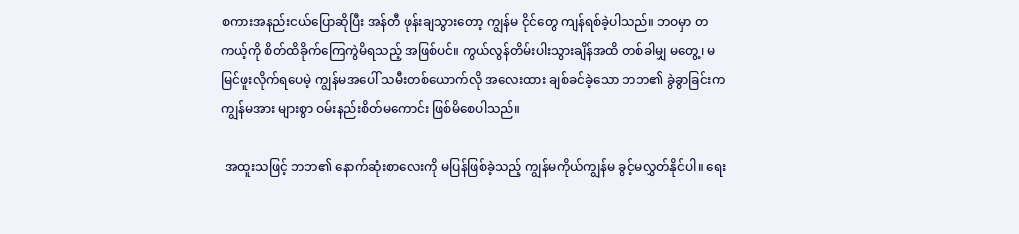စကားအနည်းငယ်ပြောဆိုပြီး အန်တီ ဖုန်းချသွားတော့ ကျွန်မ ငိုင်တွေ ကျန်ရစ်ခဲ့ပါသည်။ ဘဝမှာ တကယ့်ကို စိတ်ထိခိုက်ကြေကွဲမိရသည့် အဖြစ်ပင်။ ကွယ်လွန်တိမ်းပါးသွားချိန်အထိ တစ်ခါမျှ မတွေ့၊ မမြင်ဖူးလိုက်ရပေမဲ့ ကျွန်မအပေါ် သမီးတစ်ယောက်လို အလေးထား ချစ်ခင်ခဲ့သော ဘဘ၏ ခွဲခွာခြင်းက ကျွန်မအား များစွာ ဝမ်းနည်းစိတ်မကောင်း ဖြစ်မိစေပါသည်။

 အထူးသဖြင့် ဘဘ၏ နောက်ဆုံးစာလေးကို မပြန်ဖြစ်ခဲ့သည့် ကျွန်မကိုယ်ကျွန်မ ခွင့်မလွှတ်နိုင်ပါ။ ရေး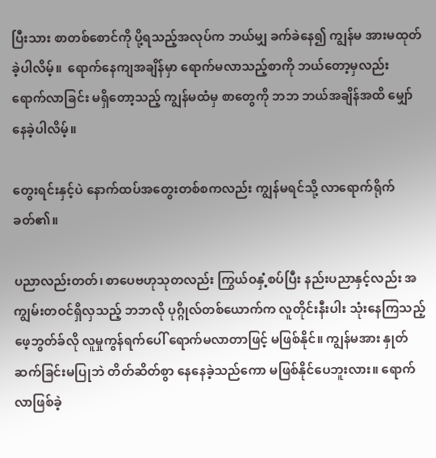ပြီးသား စာတစ်စောင်ကို ပို့ရသည့်အလုပ်က ဘယ်မျှ ခက်ခဲနေ၍ ကျွန်မ အားမထုတ်ခဲ့ပါလိမ့်။  ရောက်နေကျအချိန်မှာ ရောက်မလာသည့်စာကို ဘယ်တော့မှလည်း ရောက်လာခြင်း မရှိတော့သည့် ကျွန်မထံမှ စာတွေကို ဘဘ ဘယ်အချိန်အထိ မျှော်နေခဲ့ပါလိမ့်။

တွေးရင်းနှင့်ပဲ နောက်ထပ်အတွေးတစ်စကလည်း ကျွန်မရင်သို့ လာရောက်ရိုက်ခတ်၏။

ပညာလည်းတတ်၊ စာပေဗဟုသုတလည်း ကြွယ်ဝနှံ့စပ်ပြီး နည်းပညာနှင့်လည်း အကျွမ်းတဝင်ရှိလှသည့် ဘဘလို ပုဂ္ဂိုလ်တစ်ယောက်က လူတိုင်းနီးပါး သုံးနေကြသည့် ဖေ့ဘွတ်ခ်လို လူမှုကွန်ရက်ပေါ် ရောက်မလာတာဖြင့် မဖြစ်နိုင်။ ကျွန်မအား နှုတ်ဆက်ခြင်းမပြုဘဲ တိတ်ဆိတ်စွာ နေနေခဲ့သည်ကော မဖြစ်နိုင်ပေဘူးလား။ ရောက်လာဖြစ်ခဲ့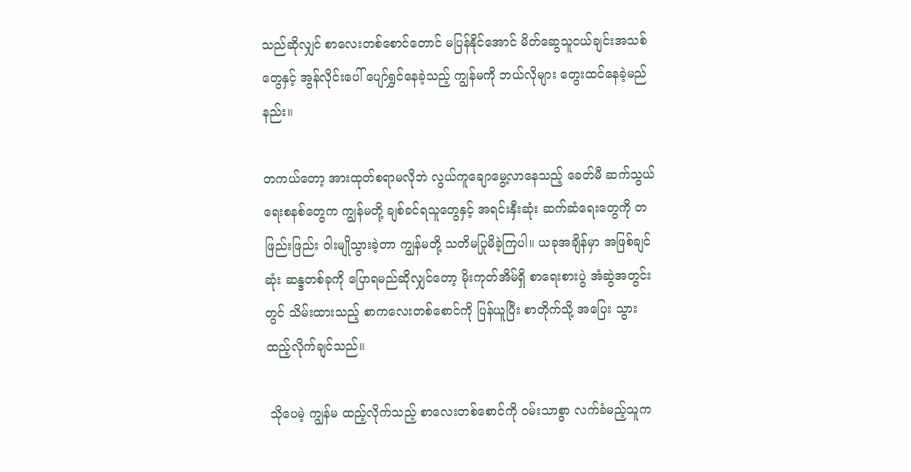သည်ဆိုလျှင် စာလေးတစ်စောင်တောင် မပြန်နိုင်အောင် မိတ်ဆွေသူငယ်ချင်းအသစ်တွေနှင့် အွန်လိုင်းပေါ် ပျော်ရွှင်နေခဲ့သည့် ကျွန်မကို ဘယ်လိုများ တွေးထင်နေခဲ့မည်နည်း။

တကယ်တော့ အားထုတ်စရာမလိုဘဲ လွယ်ကူချောမွေ့လာနေသည့် ခေတ်မီ ဆက်သွယ်ရေးစနစ်တွေက ကျွန်မတို့ ချစ်ခင်ရသူတွေနှင့် အရင်းနှီးဆုံး ဆက်ဆံရေးတွေကို တဖြည်းဖြည်း ဝါးမျိုသွားခဲ့တာ ကျွန်မတို့ သတိမပြုမိခဲ့ကြပါ။ ယခုအချိန်မှာ အဖြစ်ချင်ဆုံး ဆန္ဒတစ်ခုကို ပြောရမည်ဆိုလျှင်တော့ မိုးကုတ်အိမ်ရှိ စာရေးစားပွဲ အံဆွဲအတွင်းတွင် သိမ်းထားသည့် စာကလေးတစ်စောင်ကို ပြန်ယူပြီး စာတိုက်သို့ အပြေး သွားထည့်လိုက်ချင်သည်။

 သိုပေမဲ့ ကျွန်မ ထည့်လိုက်သည့် စာလေးတစ်စောင်ကို ဝမ်းသာစွာ လက်ခံမည့်သူက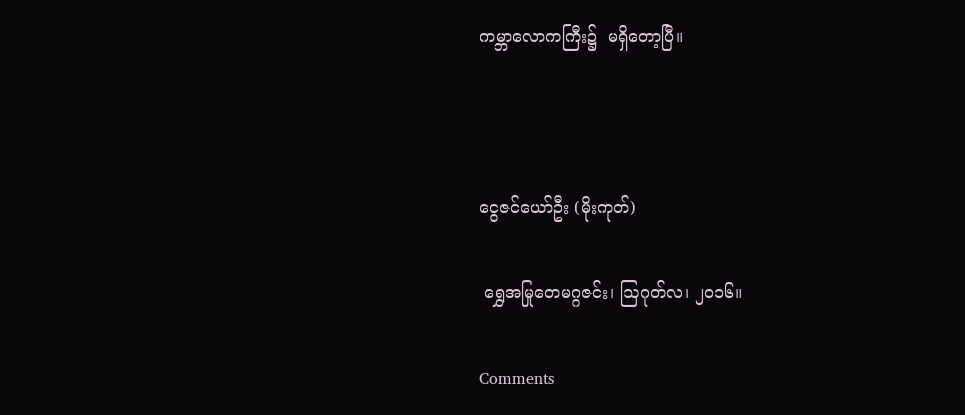ကမ္ဘာလောကကြီး၌  မရှိတော့ပြီ။



ငွေဇင်ယော်ဦး (မိုးကုတ်)

 ရွှေအမြုတေမဂ္ဂဇင်း၊ ဩဂုတ်လ၊ ၂ဝ၁၆။

Comments